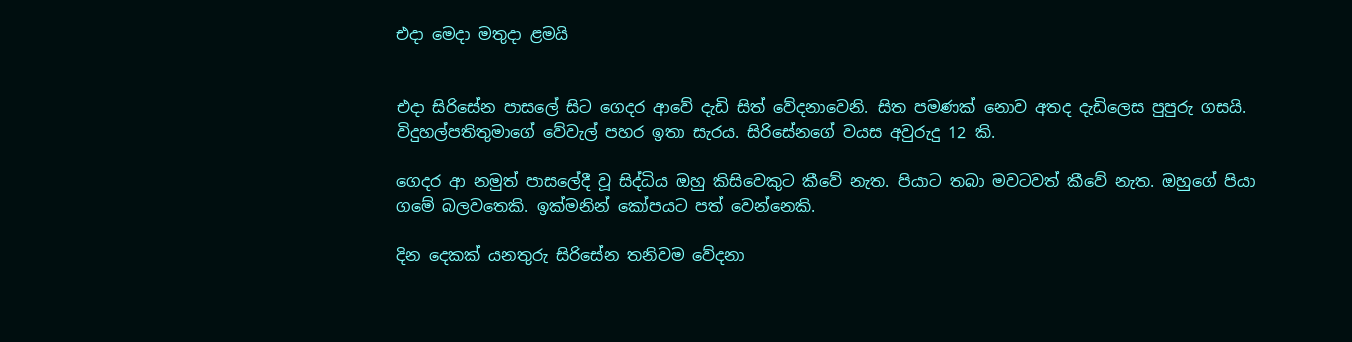එදා මෙදා මතුදා ළමයි


එදා සිරිසේන පාසලේ සිට ගෙදර ආවේ දැඩි සිත් වේදනාවෙනි. සිත පමණක්‌ නොව අතද දැඩිලෙස පුපුරු ගසයි. විදුහල්පතිතුමාගේ වේවැල් පහර ඉතා සැරය. සිරිසේනගේ වයස අවුරුදු 12 කි.

ගෙදර ආ නමුත් පාසලේදී වූ සිද්ධිය ඔහු කිසිවෙකුට කීවේ නැත. පියාට තබා මවටවත් කීවේ නැත. ඔහුගේ පියා ගමේ බලවතෙකි. ඉක්‌මනින් කෝපයට පත් වෙන්නෙකි.

දින දෙකක්‌ යනතුරු සිරිසේන තනිවම වේදනා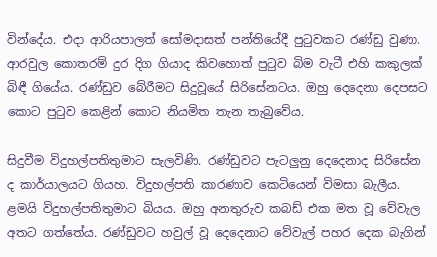වින්දේය. එදා ආරියපාලත් සෝමදාසත් පන්තියේදී පුටුවකට රණ්‌ඩු වුණා. ආරවුල කොතරම් දුර දිග ගියාද කිවහොත් පුටුව බිම වැටී එහි කකුලක්‌ බිඳී ගියේය. රණ්‌ඩුව බේරීමට සිදුවූයේ සිරිසේනටය. ඔහු දෙදෙනා දෙපසට කොට පුටුව කෙළින් කොට නියමිත තැන තැබුවේය.

සිදුවීම විදුහල්පතිතුමාට සැලවිණි. රණ්‌ඩුවට පැටලුනු දෙදෙනාද සිරිසේන ද කාර්යාලයට ගියහ. විදුහල්පති කාරණාව කෙටියෙන් විමසා බැලීය. ළමයි විදුහල්පතිතුමාට බියය. ඔහු අනතුරුව කබඩ් එක මත වූ වේවැල අතට ගත්තේය. රණ්‌ඩුවට හවුල් වූ දෙදෙනාට වේවැල් පහර දෙක බැගින්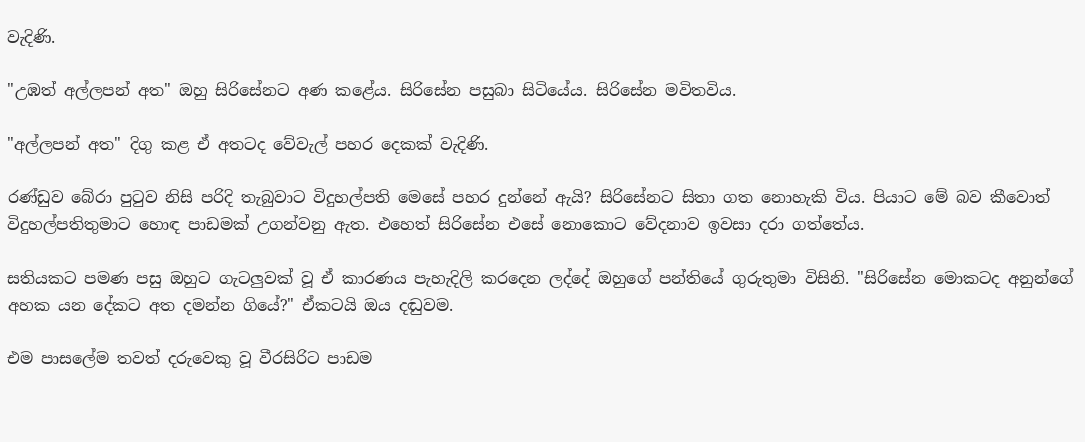වැදිණි.

"උඹත් අල්ලපන් අත" ඔහු සිරිසේනට අණ කළේය. සිරිසේන පසුබා සිටියේය. සිරිසේන මවිතවිය.

"අල්ලපන් අත" දිගු කළ ඒ අතටද වේවැල් පහර දෙකක්‌ වැදිණි.

රණ්‌ඩුව බේරා පුටුව නිසි පරිදි තැබුවාට විදුහල්පති මෙසේ පහර දුන්නේ ඇයි? සිරිසේනට සිතා ගත නොහැකි විය. පියාට මේ බව කීවොත් විදුහල්පතිතුමාට හොඳ පාඩමක්‌ උගන්වනු ඇත. එහෙත් සිරිසේන එසේ නොකොට වේදනාව ඉවසා දරා ගත්තේය.

සතියකට පමණ පසු ඔහුට ගැටලුවක්‌ වූ ඒ කාරණය පැහැදිලි කරදෙන ලද්දේ ඔහුගේ පන්තියේ ගුරුතුමා විසිනි. "සිරිසේන මොකටද අනුන්ගේ අහක යන දේකට අත දමන්න ගියේ?" ඒකටයි ඔය දඬුවම.

එම පාසලේම තවත් දරුවෙකු වූ වීරසිරිට පාඩම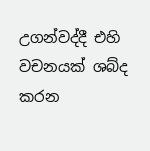උගන්වද්දී එහි වචනයක්‌ ශබ්ද කරන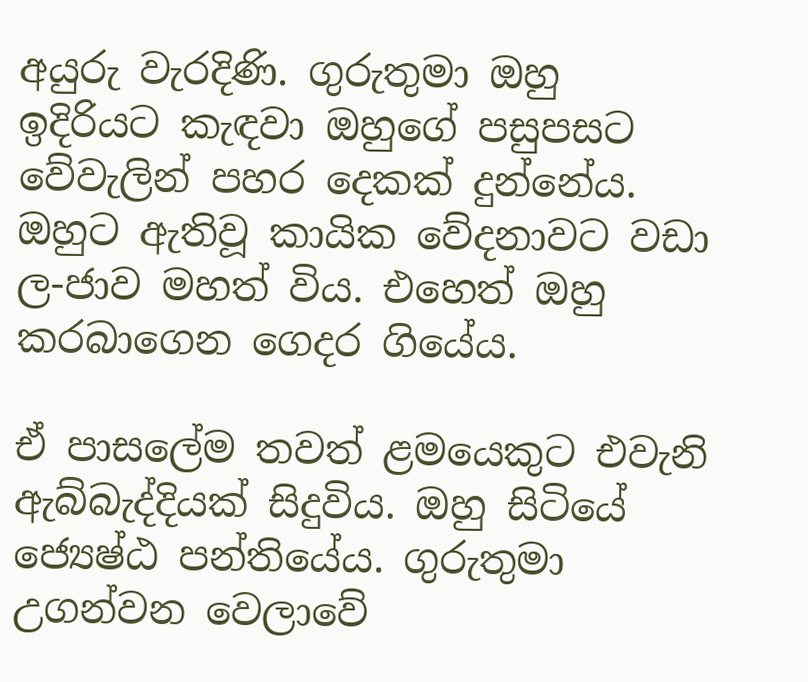අයුරු වැරදිණි. ගුරුතුමා ඔහු ඉදිරියට කැඳවා ඔහුගේ පසුපසට වේවැලින් පහර දෙකක්‌ දුන්නේය. ඔහුට ඇතිවූ කායික වේදනාවට වඩා ල-ජාව මහත් විය. එහෙත් ඔහු කරබාගෙන ගෙදර ගියේය.

ඒ පාසලේම තවත් ළමයෙකුට එවැනි ඇබ්බැද්දියක්‌ සිදුවිය. ඔහු සිටියේ ජ්‍යෙෂ්ඨ පන්තියේය. ගුරුතුමා උගන්වන වෙලාවේ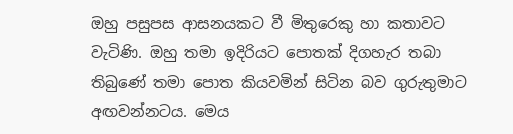ඔහු පසුපස ආසනයකට වී මිතුරෙකු හා කතාවට වැටිණි. ඔහු තමා ඉදිරියට පොතක්‌ දිගහැර තබා තිබුණේ තමා පොත කියවමින් සිටින බව ගුරුතුමාට අඟවන්නටය. මෙය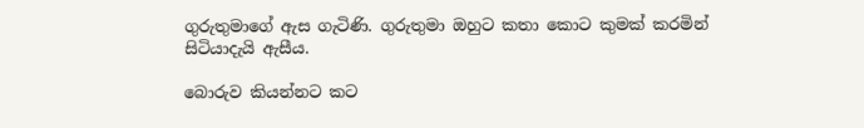ගුරුතුමාගේ ඇස ගැටිණි. ගුරුතුමා ඔහුට කතා කොට කුමක්‌ කරමින් සිටියාදැයි ඇසීය.

බොරුව කියන්නට කට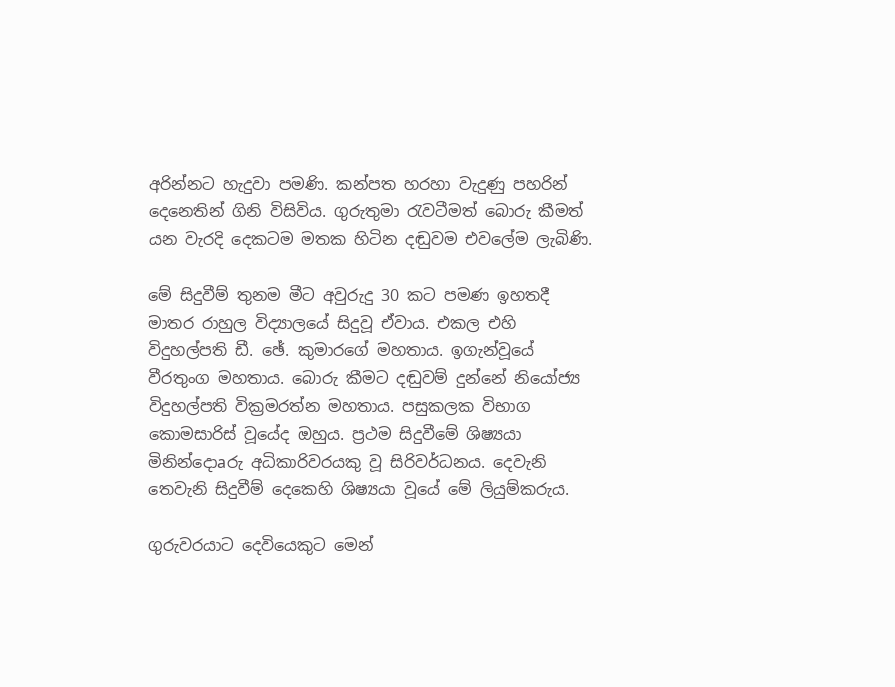අරින්නට හැදුවා පමණි. කන්පත හරහා වැදුණු පහරින් දෙනෙතින් ගිනි විසිවිය. ගුරුතුමා රැවටීමත් බොරු කීමත් යන වැරදි දෙකටම මතක හිටින දඬුවම එවලේම ලැබිණි.

මේ සිදුවීම් තුනම මීට අවුරුදු 30 කට පමණ ඉහතදී මාතර රාහුල විද්‍යාලයේ සිදුවූ ඒවාය. එකල එහි විදුහල්පති ඩී. ඡේ. කුමාරගේ මහතාය. ඉගැන්වූයේ වීරතුංග මහතාය. බොරු කීමට දඬුවම් දුන්නේ නියෝජ්‍ය විදුහල්පති වික්‍රමරත්න මහතාය. පසුකලක විභාග කොමසාරිස්‌ වූයේද ඔහුය. ප්‍රථම සිදුවීමේ ශිෂ්‍යයා මිනින්දොaරු අධිකාරිවරයකු වූ සිරිවර්ධනය. දෙවැනි තෙවැනි සිදුවීම් දෙකෙහි ශිෂ්‍යයා වූයේ මේ ලියුම්කරුය.

ගුරුවරයාට දෙවියෙකුට මෙන්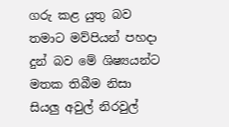ගරු කළ යුතු බව තමාට මව්පියන් පහදා දුන් බව මේ ශිෂ්‍යයන්ට මතක තිබීම නිසා සියලු අවුල් නිරවුල්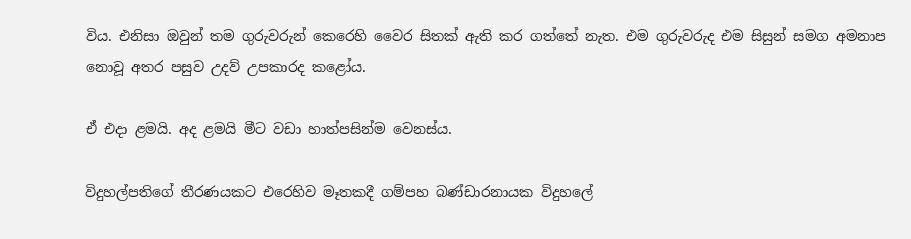විය. එනිසා ඔවුන් තම ගුරුවරුන් කෙරෙහි වෛර සිතක්‌ ඇති කර ගත්තේ නැත. එම ගුරුවරුද එම සිසුන් සමග අමනාප නොවූ අතර පසුව උදව් උපකාරද කළෝය.

ඒ එදා ළමයි. අද ළමයි මීට වඩා හාත්පසින්ම වෙනස්‌ය.

විදුහල්පතිගේ තීරණයකට එරෙහිව මෑතකදී ගම්පහ බණ්‌ඩාරනායක විදුහලේ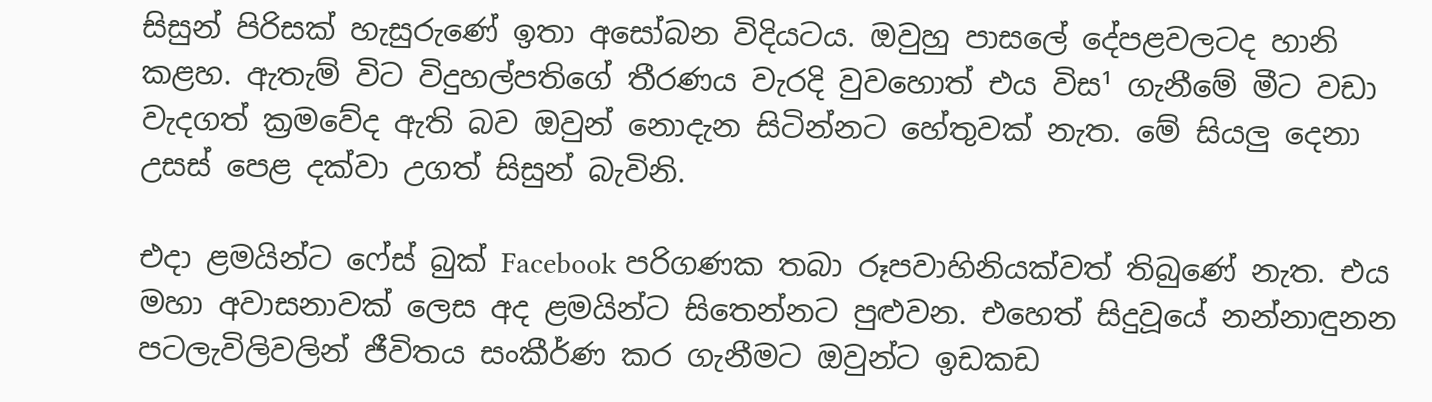සිසුන් පිරිසක්‌ හැසුරුණේ ඉතා අසෝබන විදියටය. ඔවුහු පාසලේ දේපළවලටද හානි කළහ. ඇතැම් විට විදුහල්පතිගේ තීරණය වැරදි වුවහොත් එය විස¹ ගැනීමේ මීට වඩා වැදගත් ක්‍රමවේද ඇති බව ඔවුන් නොදැන සිටින්නට හේතුවක්‌ නැත. මේ සියලු දෙනා උසස්‌ පෙළ දක්‌වා උගත් සිසුන් බැවිනි.

එදා ළමයින්ට ෆේස්‌ බුක්‌ Facebook පරිගණක තබා රූපවාහිනියක්‌වත් තිබුණේ නැත. එය මහා අවාසනාවක්‌ ලෙස අද ළමයින්ට සිතෙන්නට පුළුවන. එහෙත් සිදුවූයේ නන්නාඳුනන පටලැවිලිවලින් ජීවිතය සංකීර්ණ කර ගැනීමට ඔවුන්ට ඉඩකඩ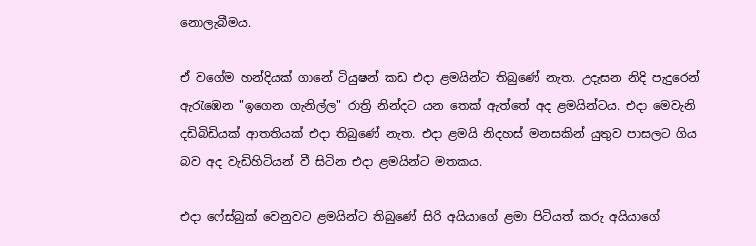නොලැබීමය.

ඒ වගේම හන්දියක්‌ ගානේ ටියුෂන් කඩ එදා ළමයින්ට තිබුණේ නැත. උදැසන නිදි පැදුරෙන් ඇරැඹෙන "ඉගෙන ගැනිල්ල" රාත්‍රි නින්දට යන තෙක්‌ ඇත්තේ අද ළමයින්ටය. එදා මෙවැනි දඩිබිඩියක්‌ ආතතියක්‌ එදා තිබුණේ නැත. එදා ළමයි නිදහස්‌ මනසකින් යුතුව පාසලට ගිය බව අද වැඩිහිටියන් වී සිටින එදා ළමයින්ට මතකය.

එදා ෆේස්‌බුක්‌ වෙනුවට ළමයින්ට තිබුණේ සිරි අයියාගේ ළමා පිටියත් කරු අයියාගේ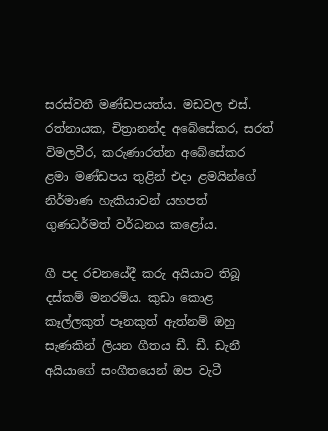සරස්‌වතී මණ්‌ඩපයත්ය. මඩවල එස්‌. රත්නායක, චිත්‍රානන්ද අබේසේකර, සරත් විමලවීර, කරුණාරත්න අබේසේකර ළමා මණ්‌ඩපය තුළින් එදා ළමයින්ගේ නිර්මාණ හැකියාවන් යහපත් ගුණධර්මත් වර්ධනය කළෝය.

ගී පද රචනයේදී කරු අයියාට තිබූ දස්‌කම් මනරම්ය. කුඩා කොළ කෑල්ලකුත් පෑනකුත් ඇත්නම් ඔහු සැණකින් ලියන ගීතය ඩී. ඩී. ඩැනී අයියාගේ සංගීතයෙන් ඔප වැටී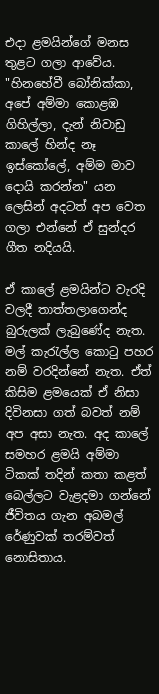එදා ළමයින්ගේ මනස තුළට ගලා ආවේය. "හිනහේවී බෝනික්‌කා, අපේ අම්මා කොළඹ ගිහිල්ලා, දැන් නිවාඩු කාලේ හින්ද නෑ ඉස්‌කෝලේ, අම්ම මාව දොයි කරන්න" යන ලෙසින් අදටත් අප වෙත ගලා එන්නේ ඒ සුන්දර ගීත නදියයි.

ඒ කාලේ ළමයින්ට වැරදි වලදී තාත්තලාගෙන්ද බුරුලක්‌ ලැබුණේද නැත. මල් කැරැල්ල කොටු පහර නම් වරදින්නේ නැත. ඒත් කිසිම ළමයෙක්‌ ඒ නිසා දිවිනසා ගත් බවත් නම් අප අසා නැත. අද කාලේ සමහර ළමයි අම්මා ටිකක්‌ තදින් කතා කළත් බෙල්ලට වැළදමා ගන්නේ ජීවිතය ගැන අබමල් රේණුවක්‌ තරම්වත් නොසිතාය.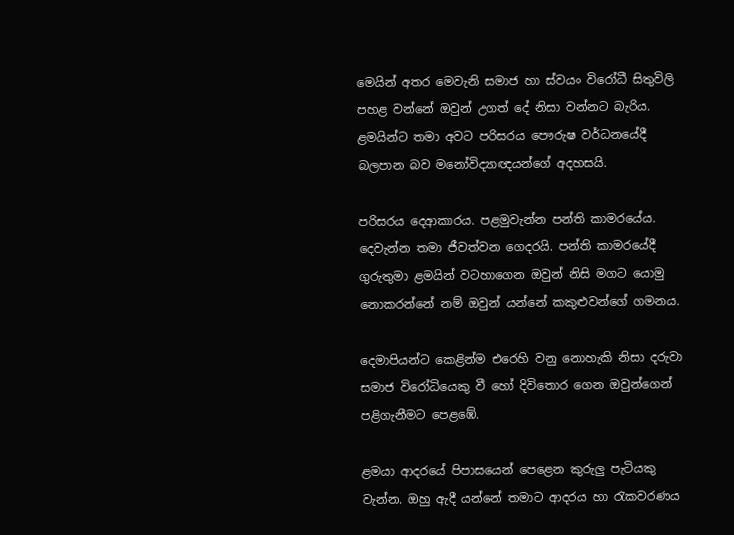මෙයින් අතර මෙවැනි සමාජ හා ස්‌වයං විරෝධී සිතුවිලි පහළ වන්නේ ඔවුන් උගත් දේ නිසා වන්නට බැරිය. ළමයින්ට තමා අවට පරිසරය පෞරුෂ වර්ධනයේදී බලපාන බව මනෝවිද්‍යාඥයන්ගේ අදහසයි.

පරිසරය දෙආකාරය. පළමුවැන්න පන්ති කාමරයේය. දෙවැන්න තමා ජීවත්වන ගෙදරයි. පන්ති කාමරයේදී ගුරුතුමා ළමයින් වටහාගෙන ඔවුන් නිසි මගට යොමු නොකරන්නේ නම් ඔවුන් යන්නේ කකුළුවන්ගේ ගමනය.

දෙමාපියන්ට කෙළින්ම එරෙහි වනු නොහැකි නිසා දරුවා සමාජ විරෝධියෙකු වී හෝ දිවිතොර ගෙන ඔවුන්ගෙන් පළිගැනීමට පෙළඹේ.

ළමයා ආදරයේ පිපාසයෙන් පෙළෙන කුරුලු පැටියකු වැන්න. ඔහු ඇදී යන්නේ තමාට ආදරය හා රැකවරණය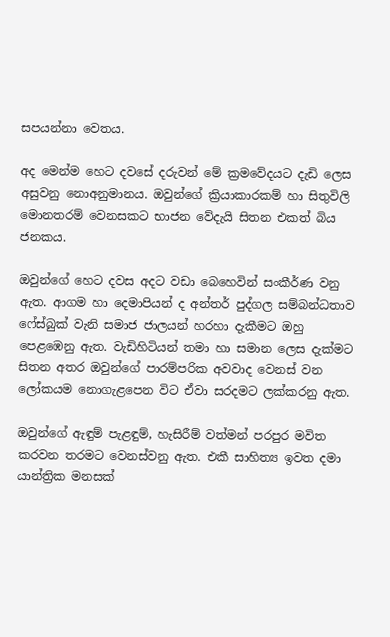සපයන්නා වෙතය.

අද මෙන්ම හෙට දවසේ දරුවන් මේ ක්‍රමවේදයට දැඩි ලෙස අසුවනු නොඅනුමානය. ඔවුන්ගේ ක්‍රියාකාරකම් හා සිතුවිලි මොනතරම් වෙනසකට භාජන වේදැයි සිතන එකත් බිය ජනකය.

ඔවුන්ගේ හෙට දවස අදට වඩා බෙහෙවින් සංකීර්ණ වනු ඇත. ආගම හා දෙමාපියන් ද අන්තර් පුද්ගල සම්බන්ධතාව ෆේස්‌බුක්‌ වැනි සමාජ ජාලයන් හරහා දැකීමට ඔහු පෙළඹෙනු ඇත. වැඩිහිටියන් තමා හා සමාන ලෙස දැක්‌මට සිතන අතර ඔවුන්ගේ පාරම්පරික අවවාද වෙනස්‌ වන ලෝකයම නොගැළපෙන විට ඒවා සරදමට ලක්‌කරනු ඇත.

ඔවුන්ගේ ඇඳුම් පැළඳුම්, හැසිරීම් වත්මන් පරපුර මවිත කරවන තරමට වෙනස්‌වනු ඇත. එකී සාහිත්‍ය ඉවත දමා යාන්ත්‍රික මනසක්‌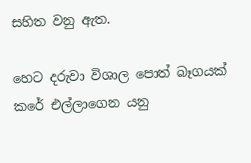සහිත වනු ඇත.

හෙට දරුවා විශාල පොත් බෑගයක්‌ කරේ එල්ලාගෙන යනු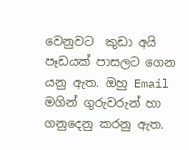වෙනුවට  කුඩා අයි පෑඩයක්‌ පාසලට ගෙන යනු ඇත. ඔහු Email මගින් ගුරුවරුන් හා ගනුදෙනු කරනු ඇත.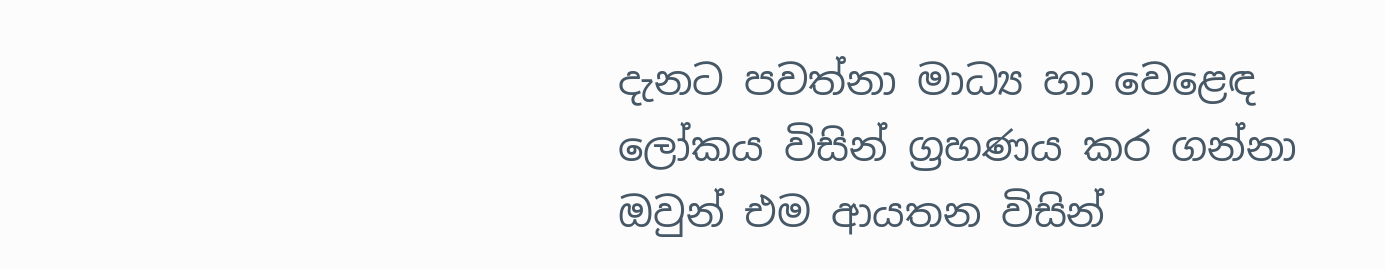දැනට පවත්නා මාධ්‍ය හා වෙළෙඳ ලෝකය විසින් ග්‍රහණය කර ගන්නා ඔවුන් එම ආයතන විසින්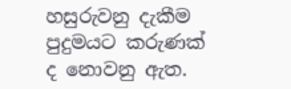හසුරුවනු දැකීම පුදුමයට කරුණක්‌ ද නොවනු ඇත.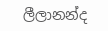ලීලානන්ද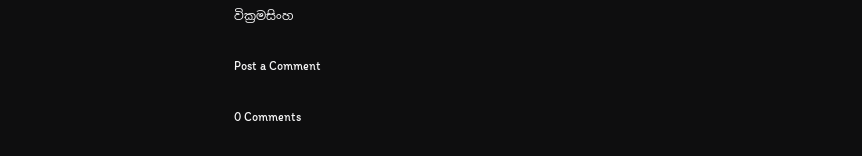වික්‍රමසිංහ

Post a Comment

0 Comments